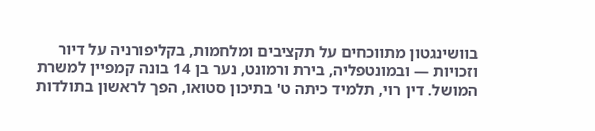בוושינגטון מתווכחים על תקציבים ומלחמות, בקליפורניה על דיור וזכויות — ובמונטפליה, בירת ורמונט, נער בן 14 בונה קמפיין למשרת המושל. דין רוי, תלמיד כיתה ט' בתיכון סטואו, הפך לראשון בתולדות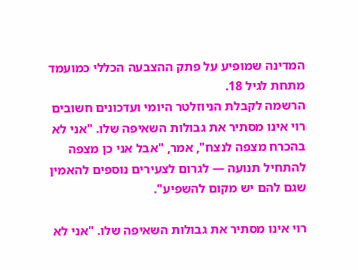המדינה שמופיע על פתק ההצבעה הכללי כמועמד מתחת לגיל 18.
הרשמה לקבלת הניוזלטר היומי ועדכונים חשובים
רוי אינו מסתיר את גבולות השאיפה שלו. "אני לא בהכרח מצפה לנצח", אמר, "אבל אני כן מצפה להתחיל תנועה — לגרום לצעירים נוספים להאמין שגם להם יש מקום להשפיע".

רוי אינו מסתיר את גבולות השאיפה שלו. "אני לא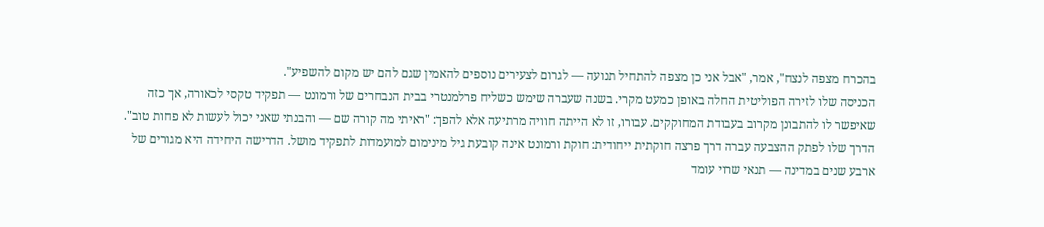בהכרח מצפה לנצח", אמר, "אבל אני כן מצפה להתחיל תנועה — לגרום לצעירים נוספים להאמין שגם להם יש מקום להשפיע".
הכניסה שלו לזירה הפוליטית החלה באופן כמעט מקרי. בשנה שעברה שימש כשליח פרלמנטרי בבית הנבחרים של ורמונט — תפקיד טקסי לכאורה, אך כזה שאיפשר לו להתבונן מקרוב בעבודת המחוקקים. עבורו, זו לא הייתה חוויה מרתיעה אלא להפך: "ראיתי מה קורה שם — והבנתי שאני יכול לעשות לא פחות טוב".
הדרך שלו לפתק ההצבעה עברה דרך פרצה חוקתית ייחודית: חוקת ורמונט אינה קובעת גיל מינימום למועמדות לתפקיד מושל. הדרישה היחידה היא מגורים של ארבע שנים במדינה — תנאי שרוי עומד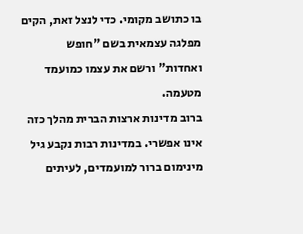בו כתושב מקומי. כדי לנצל זאת, הקים מפלגה עצמאית בשם "חופש ואחדות" ורשם את עצמו כמועמד מטעמה.
ברוב מדינות ארצות הברית מהלך כזה אינו אפשרי. במדינות רבות נקבע גיל מינימום ברור למועמדים, לעיתים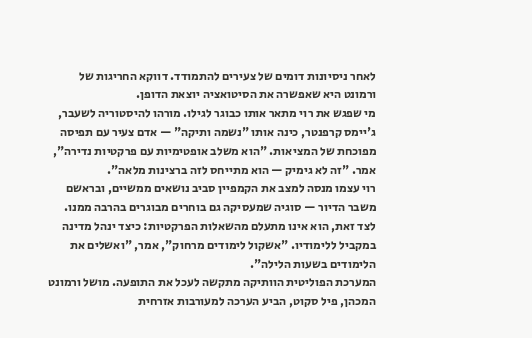לאחר ניסיונות דומים של צעירים להתמודד. דווקא החריגות של ורמונט היא שאפשרה את הסיטואציה יוצאת הדופן.
מי שפגש את רוי מתאר אותו כבוגר לגילו. מורהו להיסטוריה לשעבר, ג'יימס קרפנטר, כינה אותו "נשמה ותיקה" — אדם צעיר עם תפיסה מפוכחת של המציאות. "הוא משלב אופטימיות עם פרקטיות נדירה", אמר. "זה לא גימיק — הוא מתייחס לזה ברצינות מלאה".
רוי עצמו מנסה למצב את הקמפיין סביב נושאים ממשיים, ובראשם משבר הדיור — סוגיה שמעסיקה גם בוחרים מבוגרים בהרבה ממנו. לצד זאת, הוא אינו מתעלם מהשאלות הפרקטיות: כיצד ינהל מדינה במקביל ללימודיו. "אשקול לימודים מרחוק", אמר, "ואשלים את הלימודים בשעות הלילה".
המערכת הפוליטית הוותיקה מתקשה לעכל את התופעה. מושל ורמונט המכהן, פיל סקוט, הביע הערכה למעורבות אזרחית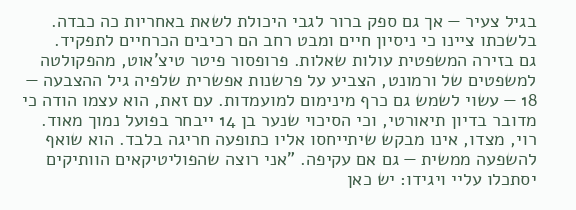בגיל צעיר — אך גם ספק ברור לגבי היכולת לשאת באחריות כה כבדה. בלשכתו ציינו כי ניסיון חיים ומבט רחב הם רכיבים הכרחיים לתפקיד.
גם בזירה המשפטית עולות שאלות. פרופסור פיטר טיצ'אוט, מהפקולטה למשפטים של ורמונט, הצביע על פרשנות אפשרית שלפיה גיל ההצבעה — 18 — עשוי לשמש גם כרף מינימום למועמדות. עם זאת, הוא עצמו הודה כי מדובר בדיון תיאורטי, וכי הסיכוי שנער בן 14 ייבחר בפועל נמוך מאוד.
רוי, מצדו, אינו מבקש שיתייחסו אליו כתופעה חריגה בלבד. הוא שואף להשפעה ממשית — גם אם עקיפה. "אני רוצה שהפוליטיקאים הוותיקים יסתכלו עליי ויגידו: יש כאן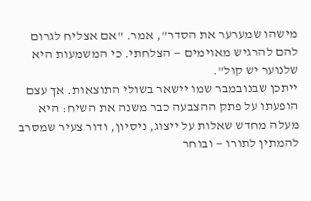מישהו שמערער את הסדר", אמר. "אם אצליח לגרום להם להרגיש מאוימים — הצלחתי. כי המשמעות היא שלנוער יש קול".
ייתכן שבנובמבר שמו יישאר בשולי התוצאות. אך עצם הופעתו על פתק ההצבעה כבר משנה את השיח: היא מעלה מחדש שאלות על ייצוג, ניסיון, ודור צעיר שמסרב להמתין לתורו — ובוחר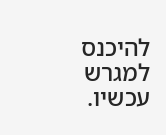להיכנס למגרש עכשיו.